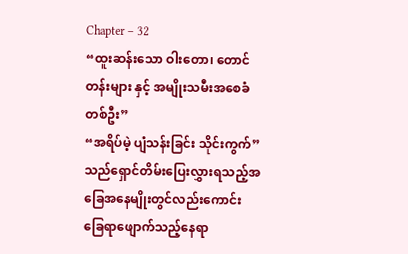Chapter – 32
“ထူးဆန်းသော ဝါးတော၊ တောင်တန်းများ နှင့် အမျိုးသမီးအစေခံတစ်ဦး”
“အရိပ်မဲ့ ပျံသန်းခြင်း သိုင်းကွက်” သည်ရှောင်တိမ်းပြေးလွှားရသည့်အခြေအနေမျိုးတွင်လည်းကောင်း ခြေရာဖျောက်သည့်နေရာ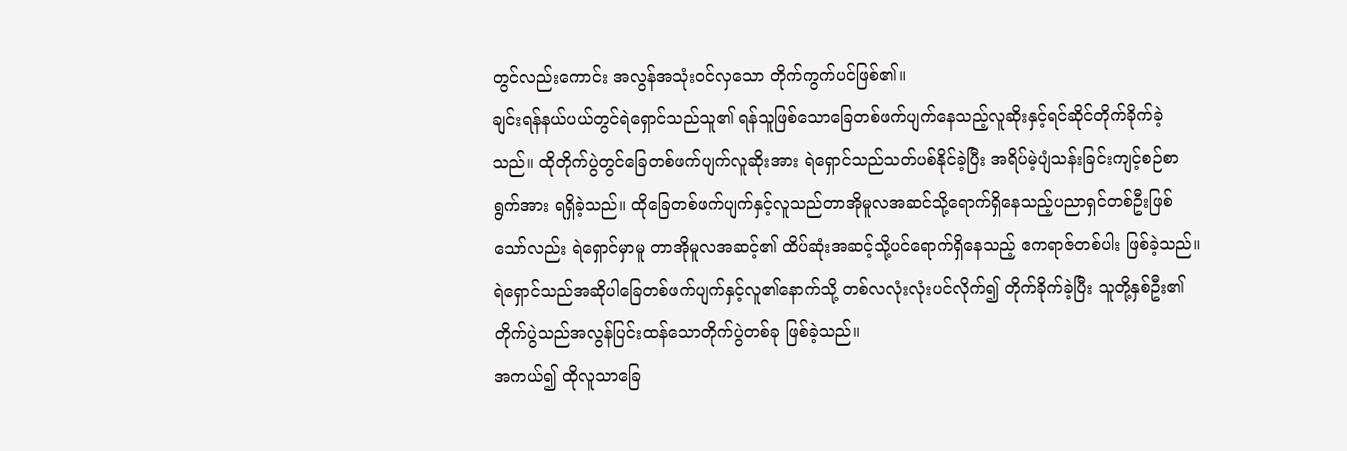တွင်လည်းကောင်း အလွန်အသုံးဝင်လှသော တိုက်ကွက်ပင်ဖြစ်၏။
ချင်းရန်နယ်ပယ်တွင်ရဲရှောင်သည်သူ၏ ရန်သူဖြစ်သောခြေတစ်ဖက်ပျက်နေသည့်လူဆိုးနှင့်ရင်ဆိုင်တိုက်ခိုက်ခဲ့သည်။ ထိုတိုက်ပွဲတွင်ခြေတစ်ဖက်ပျက်လူဆိုးအား ရဲရှောင်သည်သတ်ပစ်နိုင်ခဲ့ပြီး အရိပ်မဲ့ပျံသန်းခြင်းကျင့်စဉ်စာရွက်အား ရရှိခဲ့သည်။ ထိုခြေတစ်ဖက်ပျက်နှင့်လူသည်တာအိုမူလအဆင်သို့ရောက်ရှိနေသည့်ပညာရှင်တစ်ဦးဖြစ်သော်လည်း ရဲရှောင်မှာမူ တာအိုမူလအဆင့်၏ ထိပ်ဆုံးအဆင့်သို့ပင်ရောက်ရှိနေသည့် ဧကရာဇ်တစ်ပါး ဖြစ်ခဲ့သည်။ရဲရှောင်သည်အဆိုပါခြေတစ်ဖက်ပျက်နှင့်လူ၏နောက်သို့ တစ်လလုံးလုံးပင်လိုက်၍ တိုက်ခိုက်ခဲ့ပြီး သူတို့နှစ်ဦး၏ တိုက်ပွဲသည်အလွန်ပြင်းထန်သောတိုက်ပွဲတစ်ခု ဖြစ်ခဲ့သည်။
အကယ်၍ ထိုလူသာခြေ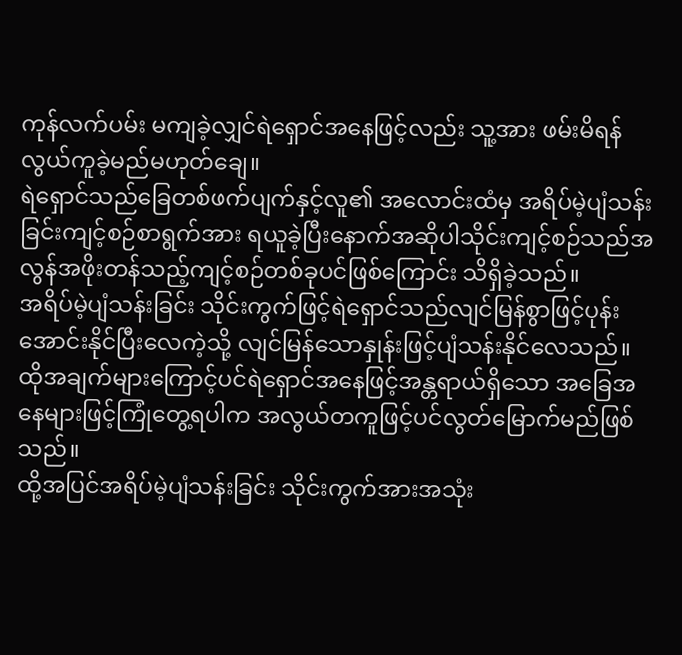ကုန်လက်ပမ်း မကျခဲ့လျှင်ရဲရှောင်အနေဖြင့်လည်း သူ့အား ဖမ်းမိရန်လွယ်ကူခဲ့မည်မဟုတ်ချေ။
ရဲရှောင်သည်ခြေတစ်ဖက်ပျက်နှင့်လူ၏ အလောင်းထံမှ အရိပ်မဲ့ပျံသန်းခြင်းကျင့်စဉ်စာရွက်အား ရယူခဲ့ပြီးနောက်အဆိုပါသိုင်းကျင့်စဉ်သည်အလွန်အဖိုးတန်သည့်ကျင့်စဉ်တစ်ခုပင်ဖြစ်ကြောင်း သိရှိခဲ့သည်။
အရိပ်မဲ့ပျံသန်းခြင်း သိုင်းကွက်ဖြင့်ရဲရှောင်သည်လျင်မြန်စွာဖြင့်ပုန်းအောင်းနိုင်ပြီးလေကဲ့သို့ လျင်မြန်သောနှုန်းဖြင့်ပျံသန်းနိုင်လေသည်။
ထိုအချက်များကြောင့်ပင်ရဲရှောင်အနေဖြင့်အန္တရာယ်ရှိသော အခြေအနေများဖြင့်ကြုံတွေ့ရပါက အလွယ်တကူဖြင့်ပင်လွတ်မြောက်မည်ဖြစ်သည်။
ထို့အပြင်အရိပ်မဲ့ပျံသန်းခြင်း သိုင်းကွက်အားအသုံး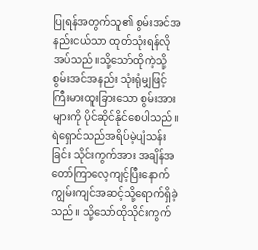ပြုရန်အတွက်သူ၏ စွမ်းအင်အနည်းငယ်သာ ထုတ်သုံးရန်လိုအပ်သည်။သို့သော်ထိုကဲ့သို့ စွမ်းအင်အနည်း သုံးရုံမျှဖြင့် ကြီးမားထူးခြားသော စွမ်းအားများကို ပိုင်ဆိုင်နိုင်စေပါသည်။
ရဲရှောင်သည်အရိပ်မဲ့ပျံသန်းခြင်း သိုင်းကွက်အား အချိန်အတော်ကြာလေ့ကျင့်ပြီးနောက်ကျွမ်းကျင်အဆင့်သို့ရောက်ရှိခဲ့သည်။ သို့သော်ထိုသိုင်းကွက်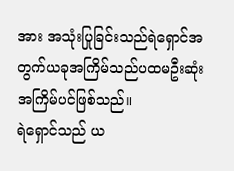အား အသုံးပြုခြင်းသည်ရဲရှောင်အတွက်ယခုအကြိမ်သည်ပထမဦးဆုံးအကြိမ်ပင်ဖြစ်သည်။
ရဲရှောင်သည် ယ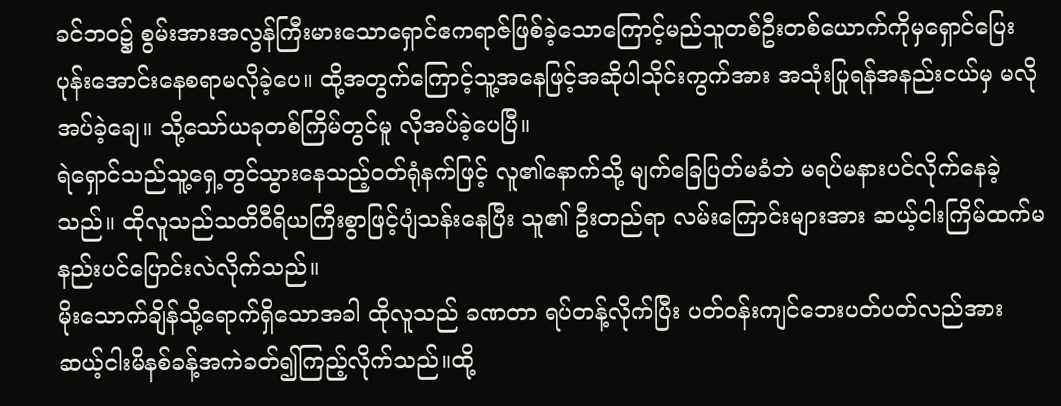ခင်ဘဝ၌ စွမ်းအားအလွန်ကြီးမားသောရှောင်ဧကရာဇ်ဖြစ်ခဲ့သောကြောင့်မည်သူတစ်ဦးတစ်ယောက်ကိုမှရှောင်ပြေး ပုန်းအောင်းနေစရာမလိုခဲ့ပေ။ ထို့အတွက်ကြောင့်သူ့အနေဖြင့်အဆိုပါသိုင်းကွက်အား အသုံးပြုရန်အနည်းငယ်မှ မလိုအပ်ခဲ့ချေ။ သို့သော်ယခုတစ်ကြိမ်တွင်မူ လိုအပ်ခဲ့ပေပြီ။
ရဲရှောင်သည်သူ့ရှေ့တွင်သွားနေသည့်၀တ်ရုံနက်ဖြင့် လူ၏နောက်သို့ မျက်ခြေပြတ်မခံဘဲ မရပ်မနားပင်လိုက်နေခဲ့သည်။ ထိုလူသည်သတိဝီရိယကြီးစွာဖြင့်ပျံသန်းနေပြီး သူ၏ ဦးတည်ရာ လမ်းကြောင်းများအား ဆယ့်ငါးကြိမ်ထက်မနည်းပင်ပြောင်းလဲလိုက်သည်။
မိုးသောက်ချိန်သို့ရောက်ရှိသောအခါ ထိုလူသည် ခဏတာ ရပ်တန့်လိုက်ပြီး ပတ်ဝန်းကျင်ဘေးပတ်ပတ်လည်အား ဆယ့်ငါးမိနစ်ခန့်အကဲခတ်၍ကြည့်လိုက်သည်။ထို့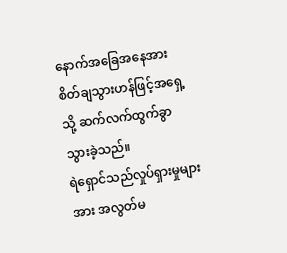နောက်အခြေအနေအား စိတ်ချသွားဟန်ဖြင့်အရှေ့သို့ ဆက်လက်ထွက်ခွာသွားခဲ့သည်။
ရဲရှောင်သည်လှုပ်ရှားမှုများအား အလွတ်မ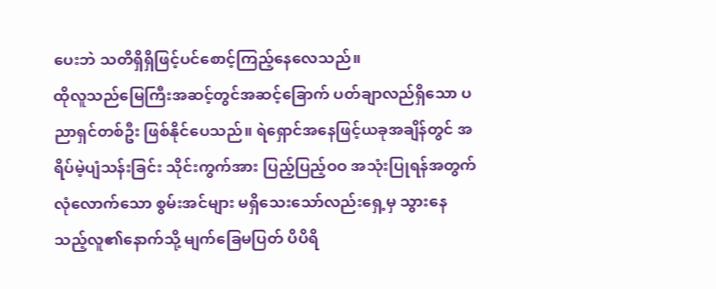ပေးဘဲ သတိရှိရှိဖြင့်ပင်စောင့်ကြည့်နေလေသည်။
ထိုလူသည်မြေကြီးအဆင့်တွင်အဆင့်ခြောက် ပတ်ချာလည်ရှိသော ပညာရှင်တစ်ဦး ဖြစ်နိုင်ပေသည်။ ရဲရှောင်အနေဖြင့်ယခုအချိန်တွင် အရိပ်မဲ့ပျံသန်းခြင်း သိုင်းကွက်အား ပြည့်ပြည့်ဝဝ အသုံးပြုရန်အတွက်လုံလောက်သော စွမ်းအင်များ မရှိသေးသော်လည်းရှေ့မှ သွားနေသည့်လူ၏နောက်သို့ မျက်ခြေမပြတ် ပိပိရိ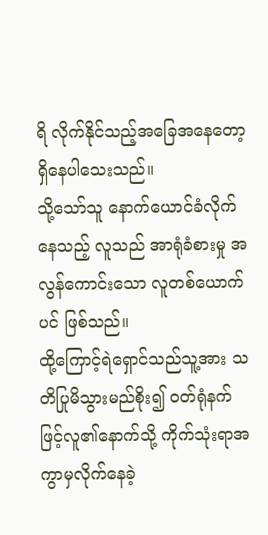ရိ လိုက်နိုင်သည့်အခြေအနေတော့ ရှိနေပါသေးသည်။
သို့သော်သူ နောက်ယောင်ခံလိုက်နေသည့် လူသည် အာရုံခံစားမှု အလွန်ကောင်းသော လူတစ်ယောက်ပင် ဖြစ်သည်။
ထို့ကြောင့်ရဲရှောင်သည်သူ့အား သတိပြုမိသွားမည်စိုး၍ ၀တ်ရုံနက်ဖြင့်လူ၏နောက်သို့ ကိုက်သုံးရာအကွာမှလိုက်နေခဲ့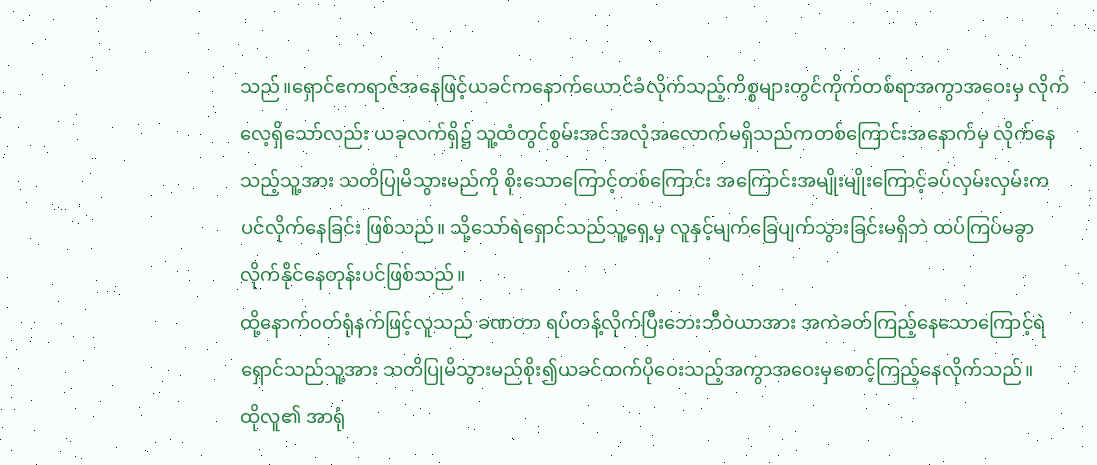သည်။ရှောင်ဧကရာဇ်အနေဖြင့်ယခင်ကနောက်ယောင်ခံလိုက်သည့်ကိစ္စများတွင်ကိုက်တစ်ရာအကွာအဝေးမှ လိုက်လေ့ရှိသော်လည်း ယခုလက်ရှိ၌ သူ့ထံတွင်စွမ်းအင်အလုံအလောက်မရှိသည်ကတစ်ကြောင်းအနောက်မှ လိုက်နေသည့်သူ့အား သတိပြုမိသွားမည်ကို စိုးသောကြောင့်တစ်ကြောင်း အကြောင်းအမျိုးမျိုးကြောင့်ခပ်လှမ်းလှမ်းကပင်လိုက်နေခြင်း ဖြစ်သည်။ သို့သော်ရဲရှောင်သည်သူ့ရှေ့မှ လူနှင့်မျက်ခြေပျက်သွားခြင်းမရှိဘဲ ထပ်ကြပ်မခွာ လိုက်နိုင်နေတုန်းပင်ဖြစ်သည်။
ထို့နောက်၀တ်ရုံနက်ဖြင့်လူသည် ခဏတာ ရပ်တန့်လိုက်ပြီးဘေးဘီဝဲယာအား အကဲခတ်ကြည့်နေသောကြောင့်ရဲရှောင်သည်သူ့အား သတိပြုမိသွားမည်စိုး၍ယခင်ထက်ပိုဝေးသည့်အကွာအဝေးမှစောင့်ကြည့်နေလိုက်သည်။
ထိုလူ၏ အာရုံ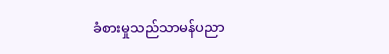ခံစားမှုသည်သာမန်ပညာ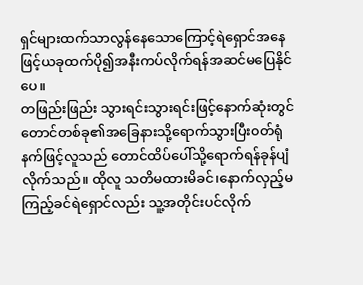ရှင်များထက်သာလွန်နေသောကြောင့်ရဲရှောင်အနေဖြင့်ယခုထက်ပို၍အနီးကပ်လိုက်ရန်အဆင်မပြေနိုင်ပေ။
တဖြည်းဖြည်း သွားရင်းသွားရင်းဖြင့်နောက်ဆုံးတွင်တောင်တစ်ခု၏အခြေနားသို့ရောက်သွားပြီး၀တ်ရုံနက်ဖြင့်လူသည် တောင်ထိပ်ပေါ်သို့ရောက်ရန်ခုန်ပျံလိုက်သည်။ ထိုလူ သတိမထားမိခင်၊နောက်လှည့်မကြည့်ခင်ရဲရှောင်လည်း သူ့အတိုင်းပင်လိုက်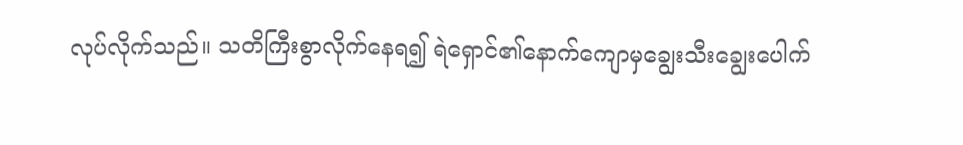လုပ်လိုက်သည်။ သတိကြီးစွာလိုက်နေရ၍ ရဲရှောင်၏နောက်ကျောမှချွေးသီးချွေးပေါက်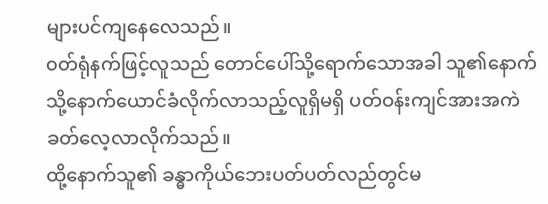များပင်ကျနေလေသည်။
၀တ်ရုံနက်ဖြင့်လူသည် တောင်ပေါ်သို့ရောက်သောအခါ သူ၏နောက်သို့နောက်ယောင်ခံလိုက်လာသည့်လူရှိမရှိ ပတ်ဝန်းကျင်အားအကဲခတ်လေ့လာလိုက်သည်။
ထို့နောက်သူ၏ ခန္ဓာကိုယ်ဘေးပတ်ပတ်လည်တွင်မ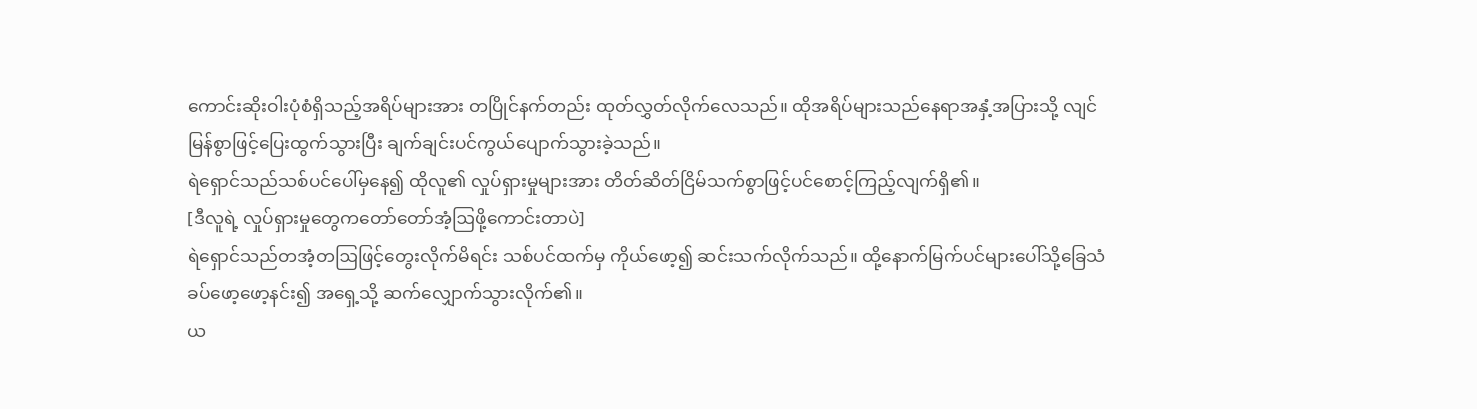ကောင်းဆိုးဝါးပုံစံရှိသည့်အရိပ်များအား တပြိုင်နက်တည်း ထုတ်လွှတ်လိုက်လေသည်။ ထိုအရိပ်များသည်နေရာအနှံ့အပြားသို့ လျင်မြန်စွာဖြင့်ပြေးထွက်သွားပြီး ချက်ချင်းပင်ကွယ်ပျောက်သွားခဲ့သည်။
ရဲရှောင်သည်သစ်ပင်ပေါ်မှနေ၍ ထိုလူ၏ လှုပ်ရှားမှုများအား တိတ်ဆိတ်ငြိမ်သက်စွာဖြင့်ပင်စောင့်ကြည့်လျက်ရှိ၏။
[ဒီလူရဲ့ လှုပ်ရှားမှုတွေကတော်တော်အံ့ဩဖို့ကောင်းတာပဲ]
ရဲရှောင်သည်တအံ့တဩဖြင့်တွေးလိုက်မိရင်း သစ်ပင်ထက်မှ ကိုယ်ဖော့၍ ဆင်းသက်လိုက်သည်။ ထို့နောက်မြက်ပင်များပေါ်သို့ခြေသံ ခပ်ဖော့ဖော့နင်း၍ အရှေ့သို့ ဆက်လျှောက်သွားလိုက်၏။
ယ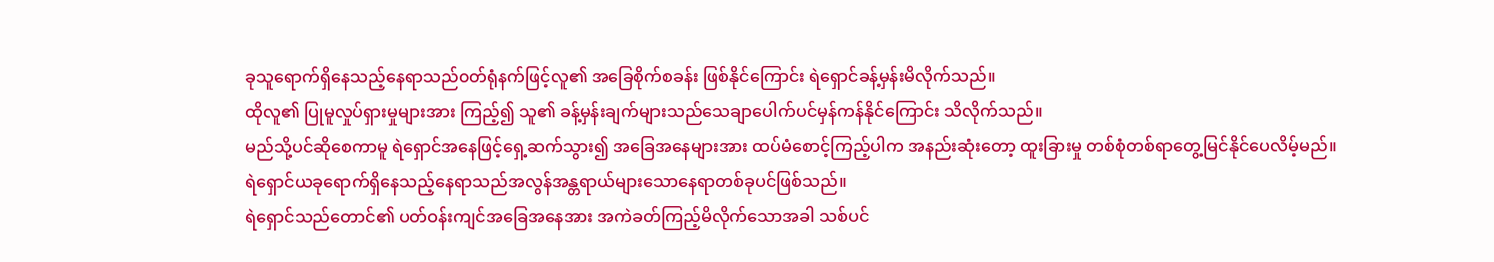ခုသူရောက်ရှိနေသည့်နေရာသည်၀တ်ရုံနက်ဖြင့်လူ၏ အခြေစိုက်စခန်း ဖြစ်နိုင်ကြောင်း ရဲရှောင်ခန့်မှန်းမိလိုက်သည်။
ထိုလူ၏ ပြုမူလှုပ်ရှားမှုများအား ကြည့်၍ သူ၏ ခန့်မှန်းချက်များသည်သေချာပေါက်ပင်မှန်ကန်နိုင်ကြောင်း သိလိုက်သည်။
မည်သို့ပင်ဆိုစေကာမူ ရဲရှောင်အနေဖြင့်ရှေ့ဆက်သွား၍ အခြေအနေများအား ထပ်မံစောင့်ကြည့်ပါက အနည်းဆုံးတော့ ထူးခြားမှု တစ်စုံတစ်ရာတွေ့မြင်နိုင်ပေလိမ့်မည်။
ရဲရှောင်ယခုရောက်ရှိနေသည့်နေရာသည်အလွန်အန္တရာယ်များသောနေရာတစ်ခုပင်ဖြစ်သည်။
ရဲရှောင်သည်တောင်၏ ပတ်ဝန်းကျင်အခြေအနေအား အကဲခတ်ကြည့်မိလိုက်သောအခါ သစ်ပင်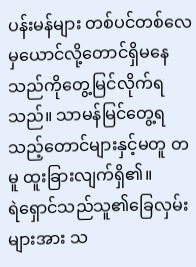ပန်းမန်များ တစ်ပင်တစ်လေမှယောင်လို့တောင်ရှိမနေသည်ကိုတွေ့မြင်လိုက်ရသည်။ သာမန်မြင်တွေ့ရသည့်တောင်များနှင့်မတူ တမူ ထူးခြားလျက်ရှိ၏။
ရဲရှောင်သည်သူ၏ခြေလှမ်းများအား သ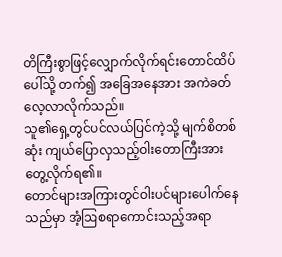တိကြီးစွာဖြင့်လျှောက်လိုက်ရင်းတောင်ထိပ်ပေါ်သို့ တက်၍ အခြေအနေအား အကဲခတ်လေ့လာလိုက်သည်။
သူ၏ရှေ့တွင်ပင်လယ်ပြင်ကဲ့သို့ မျက်စိတစ်ဆုံး ကျယ်ပြောလှသည့်ဝါးတောကြီးအားတွေ့လိုက်ရ၏။
တောင်များအကြားတွင်ဝါးပင်များပေါက်နေသည်မှာ အံ့ဩစရာကောင်းသည့်အရာ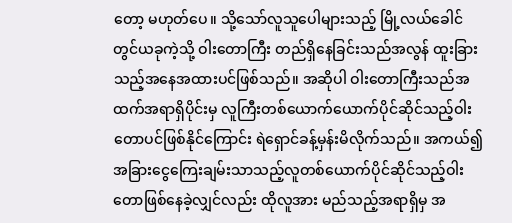တော့ မဟုတ်ပေ။ သို့သော်လူသူပေါများသည့် မြို့လယ်ခေါင်တွင်ယခုကဲ့သို့ ဝါးတောကြီး တည်ရှိနေခြင်းသည်အလွန် ထူးခြားသည့်အနေအထားပင်ဖြစ်သည်။ အဆိုပါ ဝါးတောကြီးသည်အထက်အရာရှိပိုင်းမှ လူကြီးတစ်ယောက်ယောက်ပိုင်ဆိုင်သည့်ဝါးတောပင်ဖြစ်နိုင်ကြောင်း ရဲရှောင်ခန့်မှန်းမိလိုက်သည်။ အကယ်၍ အခြားငွေကြေးချမ်းသာသည့်လူတစ်ယောက်ပိုင်ဆိုင်သည့်ဝါးတောဖြစ်နေခဲ့လျှင်လည်း ထိုလူအား မည်သည့်အရာရှိမှ အ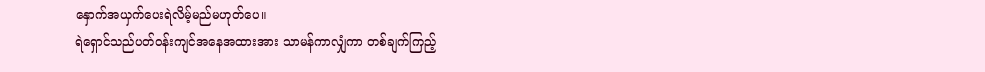နှောက်အယှက်ပေးရဲလိမ့်မည်မဟုတ်ပေ။
ရဲရှောင်သည်ပတ်ဝန်းကျင်အနေအထားအား သာမန်ကာလျှံကာ တစ်ချက်ကြည့်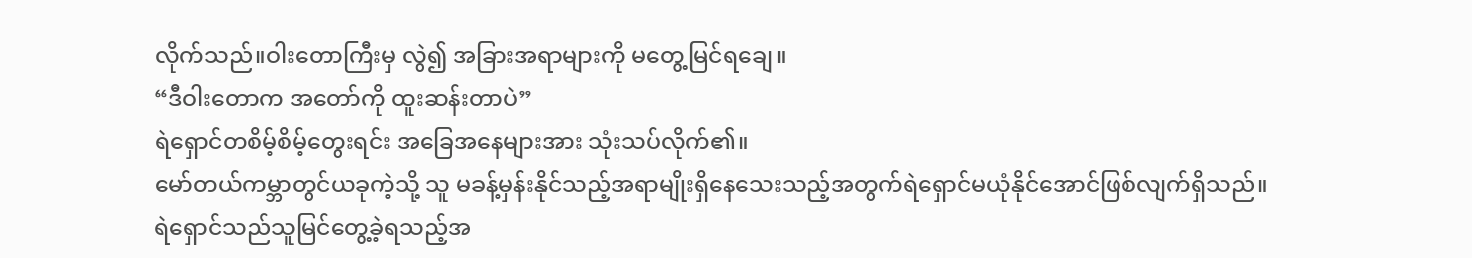လိုက်သည်။ဝါးတောကြီးမှ လွဲ၍ အခြားအရာများကို မတွေ့မြင်ရချေ။
“ဒီဝါးတောက အတော်ကို ထူးဆန်းတာပဲ”
ရဲရှောင်တစိမ့်စိမ့်တွေးရင်း အခြေအနေများအား သုံးသပ်လိုက်၏။
မော်တယ်ကမ္ဘာတွင်ယခုကဲ့သို့ သူ မခန့်မှန်းနိုင်သည့်အရာမျိုးရှိနေသေးသည့်အတွက်ရဲရှောင်မယုံနိုင်အောင်ဖြစ်လျက်ရှိသည်။
ရဲရှောင်သည်သူမြင်တွေ့ခဲ့ရသည့်အ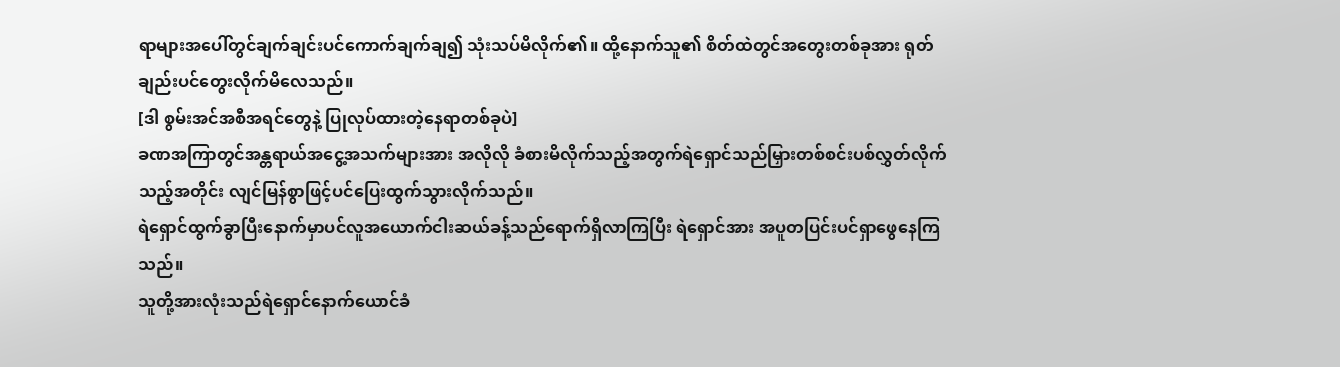ရာများအပေါ်တွင်ချက်ချင်းပင်ကောက်ချက်ချ၍ သုံးသပ်မိလိုက်၏။ ထို့နောက်သူ၏ စိတ်ထဲတွင်အတွေးတစ်ခုအား ရုတ်ချည်းပင်တွေးလိုက်မိလေသည်။
[ဒါ စွမ်းအင်အစီအရင်တွေနဲ့ ပြုလုပ်ထားတဲ့နေရာတစ်ခုပဲ]
ခဏအကြာတွင်အန္တရာယ်အငွေ့အသက်များအား အလိုလို ခံစားမိလိုက်သည့်အတွက်ရဲရှောင်သည်မြှားတစ်စင်းပစ်လွှတ်လိုက်သည့်အတိုင်း လျင်မြန်စွာဖြင့်ပင်ပြေးထွက်သွားလိုက်သည်။
ရဲရှောင်ထွက်ခွာပြီးနောက်မှာပင်လူအယောက်ငါးဆယ်ခန့်သည်ရောက်ရှိလာကြပြီး ရဲရှောင်အား အပူတပြင်းပင်ရှာဖွေနေကြသည်။
သူတို့အားလုံးသည်ရဲရှောင်နောက်ယောင်ခံ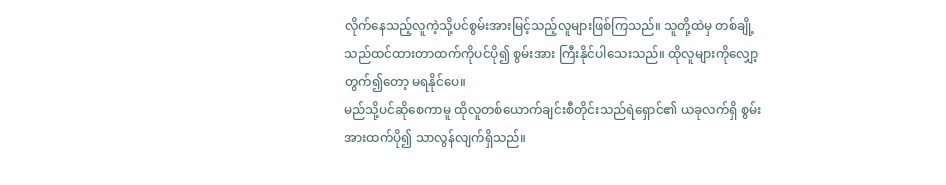လိုက်နေသည့်လူကဲ့သို့ပင်စွမ်းအားမြင့်သည့်လူများဖြစ်ကြသည်။ သူတို့ထဲမှ တစ်ချို့သည်ထင်ထားတာထက်ကိုပင်ပို၍ စွမ်းအား ကြီးနိုင်ပါသေးသည်။ ထိုလူများကိုလျှော့တွက်၍တော့ မရနိုင်ပေ။
မည်သို့ပင်ဆိုစေကာမူ ထိုလူတစ်ယောက်ချင်းစီတိုင်းသည်ရဲရှောင်၏ ယခုလက်ရှိ စွမ်းအားထက်ပို၍ သာလွန်လျက်ရှိသည်။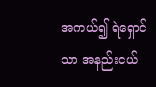အကယ်၍ ရဲရှောင်သာ အနည်းငယ်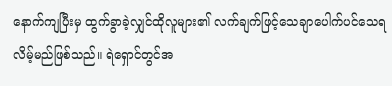နောက်ကျပြီးမှ ထွက်ခွာခဲ့လျှင်ထိုလူများ၏ လက်ချက်ဖြင့်သေချာပေါက်ပင်သေရလိမ့်မည်ဖြစ်သည်။ ရဲရှောင်တွင်အ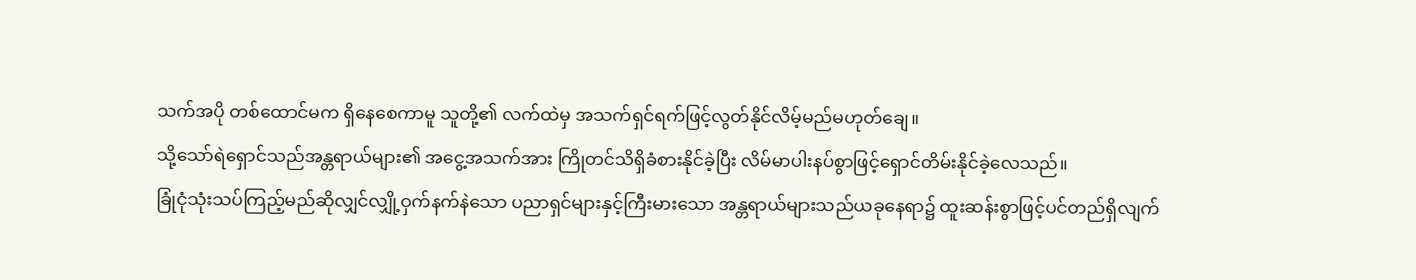သက်အပို တစ်ထောင်မက ရှိနေစေကာမူ သူတို့၏ လက်ထဲမှ အသက်ရှင်ရက်ဖြင့်လွတ်နိုင်လိမ့်မည်မဟုတ်ချေ။
သို့သော်ရဲရှောင်သည်အန္တရာယ်များ၏ အငွေ့အသက်အား ကြိုတင်သိရှိခံစားနိုင်ခဲ့ပြီး လိမ်မာပါးနပ်စွာဖြင့်ရှောင်တိမ်းနိုင်ခဲ့လေသည်။
ခြုံငုံသုံးသပ်ကြည့်မည်ဆိုလျှင်လျှို့ဝှက်နက်နဲသော ပညာရှင်များနှင့်ကြီးမားသော အန္တရာယ်များသည်ယခုနေရာ၌ ထူးဆန်းစွာဖြင့်ပင်တည်ရှိလျက်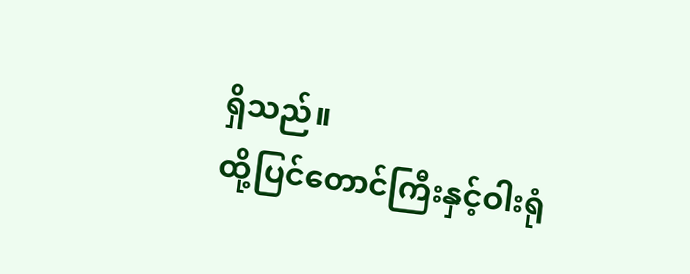ရှိသည်။
ထို့ပြင်တောင်ကြီးနှင့်ဝါးရုံ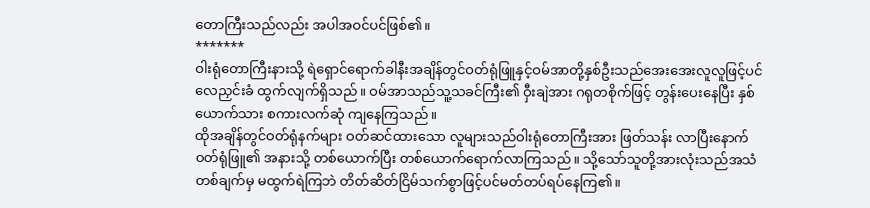တောကြီးသည်လည်း အပါအဝင်ပင်ဖြစ်၏။
*******
ဝါးရုံတောကြီးနားသို့ ရဲရှောင်ရောက်ခါနီးအချိန်တွင်ဝတ်ရုံဖြူနှင့်ဝမ်အာတို့နှစ်ဦးသည်အေးအေးလူလူဖြင့်ပင်လေညှင်းခံ ထွက်လျက်ရှိသည်။ ဝမ်အာသည်သူ့သခင်ကြီး၏ ဝှီးချဲအား ဂရုတစိုက်ဖြင့် တွန်းပေးနေပြီး နှစ်ယောက်သား စကားလက်ဆုံ ကျနေကြသည်။
ထိုအချိန်တွင်ဝတ်ရုံနက်များ ဝတ်ဆင်ထားသော လူများသည်ဝါးရုံတောကြီးအား ဖြတ်သန်း လာပြီးနောက်ဝတ်ရုံဖြူ၏ အနားသို့ တစ်ယောက်ပြီး တစ်ယောက်ရောက်လာကြသည်။ သို့သော်သူတို့အားလုံးသည်အသံတစ်ချက်မှ မထွက်ရဲကြဘဲ တိတ်ဆိတ်ငြိမ်သက်စွာဖြင့်ပင်မတ်တပ်ရပ်နေကြ၏။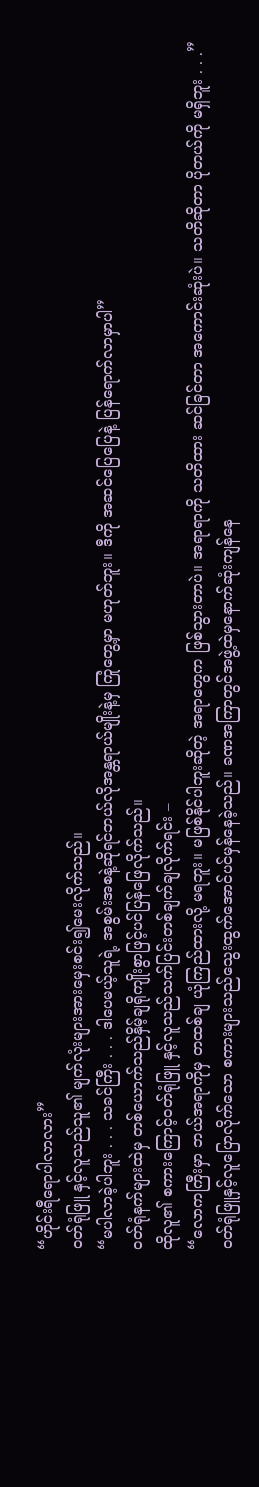“ဟိုင်းရီရောပါလာလား”
ဝတ်ရုံဖြူ နှင့်လူသည်သူ၏ မျက်လုံးများအားမှေးစင်း၍မေးလိုက်သည်။
“မပါလာခဲ့ပါဘူး . . . သခင်ကြီး . . . ဒါပေမယ့်သူရဲ့ အစွမ်းအစနဲ့ဆိုရင်ဘယ်လိုအန္တရာယ်မျိုးနဲ့မှ ကြုံတွေ့မှာ မဟုတ်ဘူး။ ဒီကို အဆင်ပြေပြေနဲ့ ပြန်ရောက်လာမှာပါ”
ဝတ်ရုံနက်များထဲမှ တစ်ယောက်သည်နှိမ့်ချရိုကျိုးစွာဖြင့်ပင်ပြန်ဖြေလိုက်သည်။
ထိုလူ၏ စကားကြောင့်ဝတ်ရုံဖြူ နှင့်လူသည်သက်ပြင်းတစ်ချက်ချလိုက်ရင်း –
“လောကကြီးမှာ ဘယ်အရာကိုမှ တထစ်ချ ယုံကြည်ထားလို့ မရဘူး။ မဖြစ်နိုင်ပါဘူးဆိုတဲ့ အရာတွေက ဖြစ်သွားတာပဲ။ အရာရာကို သတိထား ဆင်ခြင်တာ အကောင်းဆုံးပဲ။ သတိဆိုတာ ပိုတယ်ကို မရှိဘူး . . .”
ဝတ်ရုံဖြူနှင့်လူပြောလိုက်သော စကားများသည်သွေးထွက်အောင်ပင်မှန်နေခဲ့သည်။ ခဏအကြာတွင်အဖွဲ့ထဲမှနောက်ဆုံးကျန်နေ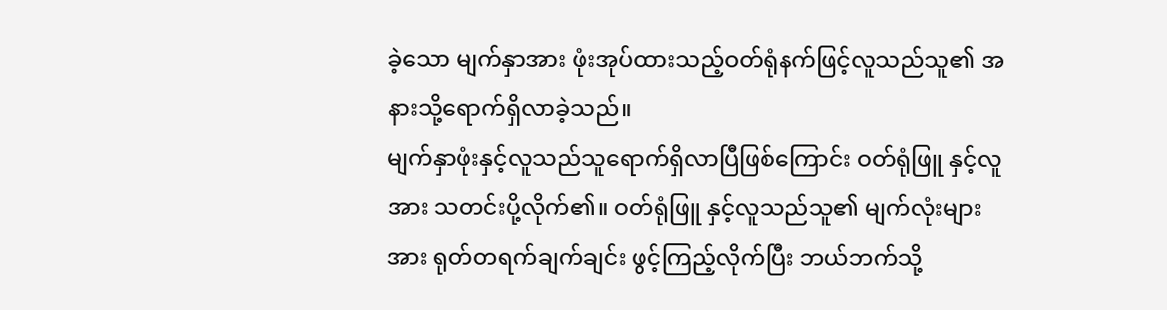ခဲ့သော မျက်နှာအား ဖုံးအုပ်ထားသည့်ဝတ်ရုံနက်ဖြင့်လူသည်သူ၏ အနားသို့ရောက်ရှိလာခဲ့သည်။
မျက်နှာဖုံးနှင့်လူသည်သူရောက်ရှိလာပြီဖြစ်ကြောင်း ဝတ်ရုံဖြူ နှင့်လူအား သတင်းပို့လိုက်၏။ ဝတ်ရုံဖြူ နှင့်လူသည်သူ၏ မျက်လုံးများအား ရုတ်တရက်ချက်ချင်း ဖွင့်ကြည့်လိုက်ပြီး ဘယ်ဘက်သို့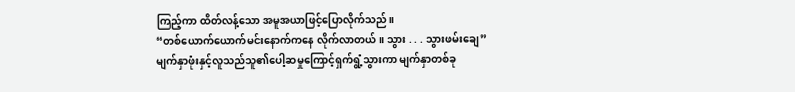ကြည့်ကာ ထိတ်လန့်သော အမူအယာဖြင့်ပြောလိုက်သည်။
“တစ်ယောက်ယောက်မင်းနောက်ကနေ လိုက်လာတယ်။ သွား . . . သွားဖမ်းချေ”
မျက်နှာဖုံးနှင့်လူသည်သူ၏ပေါ့ဆမှုကြောင့်ရှက်ရွံ့သွားကာ မျက်နှာတစ်ခု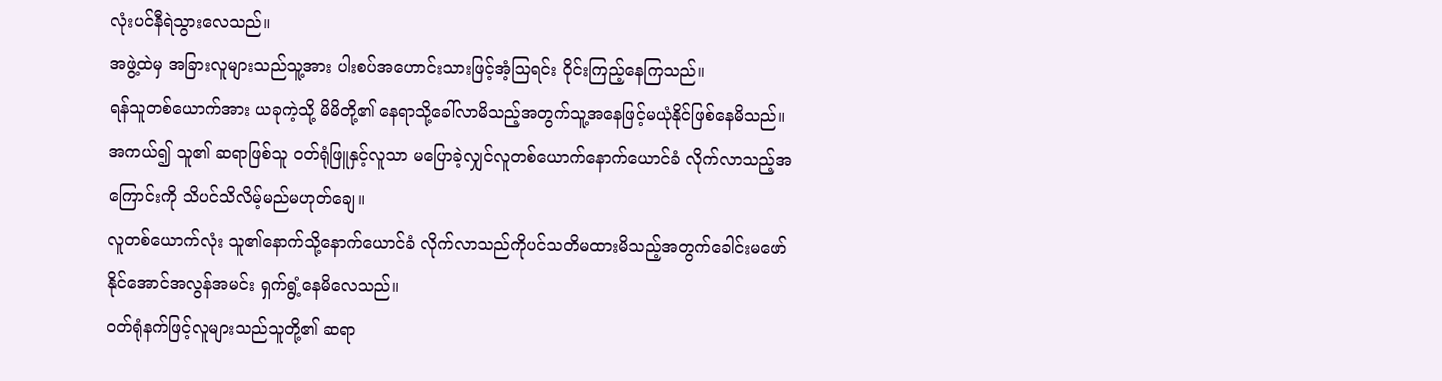လုံးပင်နီရဲသွားလေသည်။
အဖွဲ့ထဲမှ အခြားလူများသည်သူ့အား ပါးစပ်အဟောင်းသားဖြင့်အံ့ဩရင်း ဝိုင်းကြည့်နေကြသည်။
ရန်သူတစ်ယောက်အား ယခုကဲ့သို့ မိမိတို့၏ နေရာသို့ခေါ်လာမိသည့်အတွက်သူ့အနေဖြင့်မယုံနိုင်ဖြစ်နေမိသည်။
အကယ်၍ သူ၏ ဆရာဖြစ်သူ ဝတ်ရုံဖြူနှင့်လူသာ မပြောခဲ့လျှင်လူတစ်ယောက်နောက်ယောင်ခံ လိုက်လာသည့်အကြောင်းကို သိပင်သိလိမ့်မည်မဟုတ်ချေ။
လူတစ်ယောက်လုံး သူ၏နောက်သို့နောက်ယောင်ခံ လိုက်လာသည်ကိုပင်သတိမထားမိသည့်အတွက်ခေါင်းမဖော်နိုင်အောင်အလွန်အမင်း ရှက်ရွံ့နေမိလေသည်။
ဝတ်ရုံနက်ဖြင့်လူများသည်သူတို့၏ ဆရာ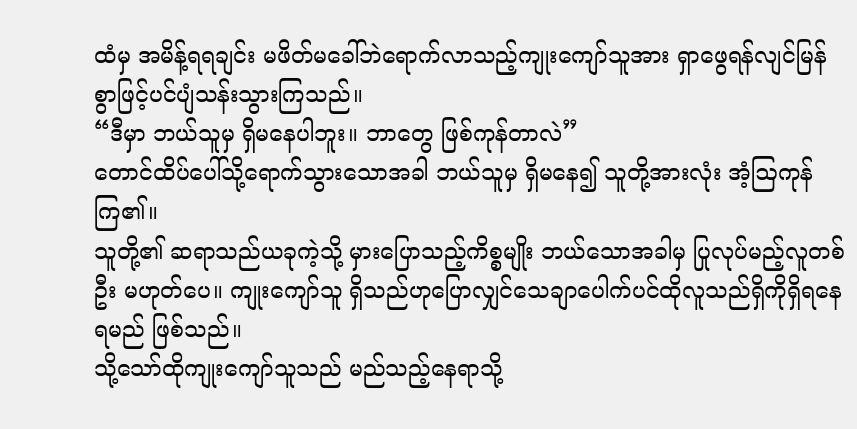ထံမှ အမိန့်ရရချင်း မဖိတ်မခေါ်ဘဲရောက်လာသည့်ကျုးကျော်သူအား ရှာဖွေရန်လျင်မြန်စွာဖြင့်ပင်ပျံသန်းသွားကြသည်။
“ဒီမှာ ဘယ်သူမှ ရှိမနေပါဘူး။ ဘာတွေ ဖြစ်ကုန်တာလဲ”
တောင်ထိပ်ပေါ်သို့ရောက်သွားသောအခါ ဘယ်သူမှ ရှိမနေ၍ သူတို့အားလုံး အံ့ဩကုန်ကြ၏။
သူတို့၏ ဆရာသည်ယခုကဲ့သို့ မှားပြောသည့်ကိစ္စမျိုး ဘယ်သောအခါမှ ပြုလုပ်မည့်လူတစ်ဦး မဟုတ်ပေ။ ကျုးကျော်သူ ရှိသည်ဟုပြောလျှင်သေချာပေါက်ပင်ထိုလူသည်ရှိကိုရှိရနေရမည် ဖြစ်သည်။
သို့သော်ထိုကျုးကျော်သူသည် မည်သည့်နေရာသို့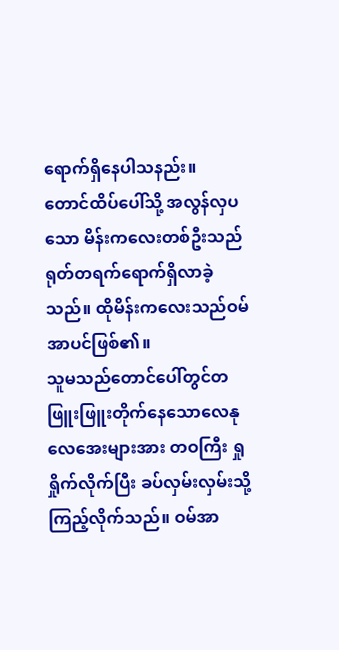ရောက်ရှိနေပါသနည်း။
တောင်ထိပ်ပေါ်သို့ အလွန်လှပသော မိန်းကလေးတစ်ဦးသည်ရုတ်တရက်ရောက်ရှိလာခဲ့သည်။ ထိုမိန်းကလေးသည်ဝမ်အာပင်ဖြစ်၏။
သူမသည်တောင်ပေါ်တွင်တဖြူးဖြူးတိုက်နေသောလေနုလေအေးများအား တဝကြီး ရှုရှိုက်လိုက်ပြီး ခပ်လှမ်းလှမ်းသို့ ကြည့်လိုက်သည်။ ဝမ်အာ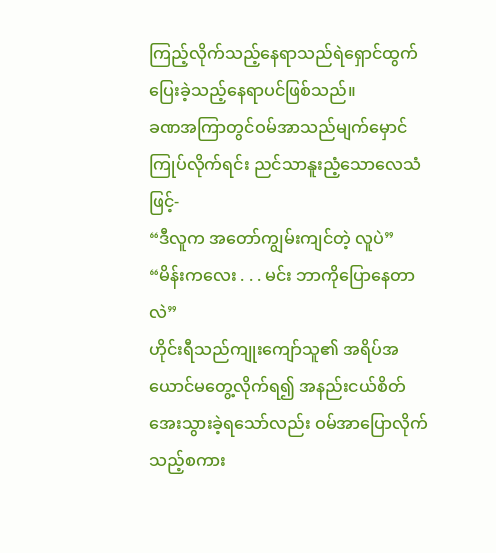ကြည့်လိုက်သည့်နေရာသည်ရဲရှောင်ထွက်ပြေးခဲ့သည့်နေရာပင်ဖြစ်သည်။
ခဏအကြာတွင်ဝမ်အာသည်မျက်မှောင်ကြုပ်လိုက်ရင်း ညင်သာနူးညံ့သောလေသံဖြင့်-
“ဒီလူက အတော်ကျွမ်းကျင်တဲ့ လူပဲ”
“မိန်းကလေး . . . မင်း ဘာကိုပြောနေတာလဲ”
ဟိုင်းရီသည်ကျုးကျော်သူ၏ အရိပ်အယောင်မတွေ့လိုက်ရ၍ အနည်းငယ်စိတ်အေးသွားခဲ့ရသော်လည်း ဝမ်အာပြောလိုက်သည့်စကား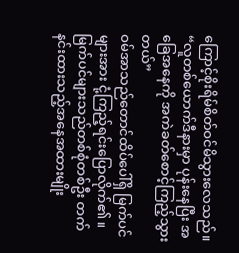ကြောင့်စိုးရိမ်စိတ်ဝင်မိသွားလေသည်။
“လူတစ်ယောက်ဒီနားမှာ ပုန်းနေပြီး အခြေအနေကို အကဲခတ်စောင့်ကြည့်သွားတယ်”
ဝမ်အာသည်တောင်ထိပ်ပေါ်ရှိ မြက်ပင်များအား ငုံ့ကြည့်ရင်းပြောလိုက်၏။ မြက်ပင်များသည်တစ်စုံတစ်ဦး တက်နင်းထားသည့်အနေအထားမျိုး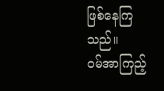ဖြစ်နေကြသည်။
ဝမ်အာကြည့်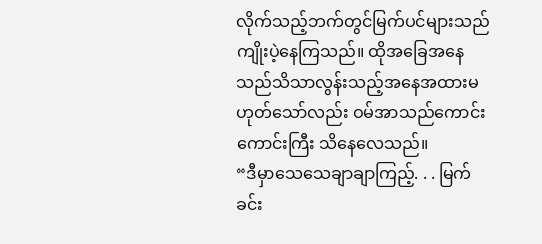လိုက်သည့်ဘက်တွင်မြက်ပင်များသည်ကျိုးပဲ့နေကြသည်။ ထိုအခြေအနေသည်သိသာလွန်းသည့်အနေအထားမဟုတ်သော်လည်း ဝမ်အာသည်ကောင်းကောင်းကြီး သိနေလေသည်။
“ဒီမှာသေသေချာချာကြည့်. . . မြက်ခင်း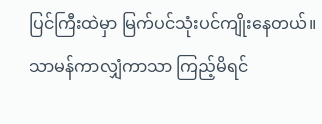ပြင်ကြီးထဲမှာ မြက်ပင်သုံးပင်ကျိုးနေတယ်။ သာမန်ကာလျှံကာသာ ကြည့်မိရင်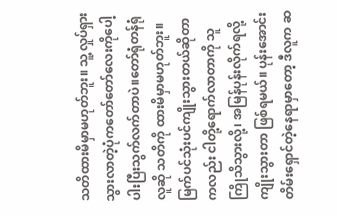သတိထားမိမှာမဟုတ်ဘူး။ သူ့လှုပ်ရှားသွားလာတဲ့ပုံကတော်တော်လေးကိုပေါ့ပါးပြီးသွက်လက်တာပဲ။တော်ရုံတန်ရုံလူဆို သတိကို ထားမိမှာမဟုတ်ဘူး။ မြက်ပင်သုံးပင်ကျိုးသွားတယ်ဆိုတာကလည်း ငါတို့ရောက်လာတာကို သူကြိုသိသွားလို့၊ အမြန်ပုန်းလိုက်ရလို့ ကျိုးသွားတာ ဖြစ်ရမယ်။ ပုန်းအောင်းတိမ်းရှောင်တဲ့နေရာမှာတော့ ဒီလူက ဆ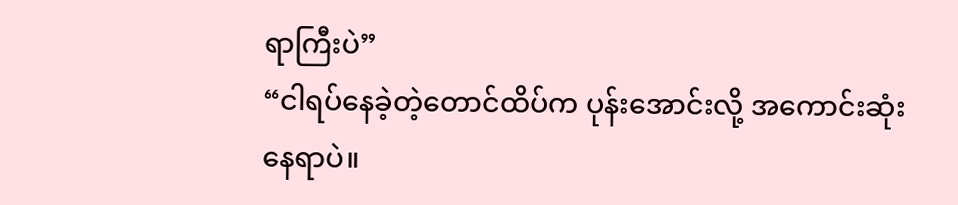ရာကြီးပဲ”
“ငါရပ်နေခဲ့တဲ့တောင်ထိပ်က ပုန်းအောင်းလို့ အကောင်းဆုံးနေရာပဲ။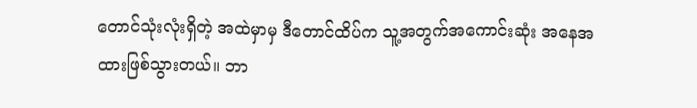တောင်သုံးလုံးရှိတဲ့ အထဲမှာမှ ဒီတောင်ထိပ်က သူ့အတွက်အကောင်းဆုံး အနေအထားဖြစ်သွားတယ်။ ဘာ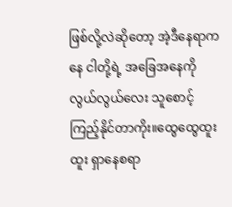ဖြစ်လို့လဲဆိုတော့ အဲ့ဒီနေရာကနေ ငါတို့ရဲ့ အခြေအနေကိုလွယ်လွယ်လေး သူစောင့်ကြည့်နိုင်တာကိုး။ထွေထွေထူးထူး ရှာနေစရာ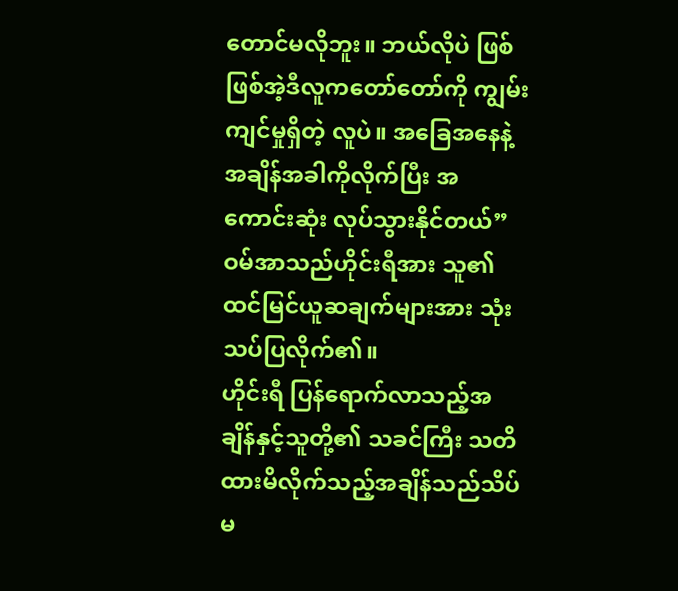တောင်မလိုဘူး။ ဘယ်လိုပဲ ဖြစ်ဖြစ်အဲ့ဒီလူကတော်တော်ကို ကျွမ်းကျင်မှုရှိတဲ့ လူပဲ။ အခြေအနေနဲ့ အချိန်အခါကိုလိုက်ပြီး အကောင်းဆုံး လုပ်သွားနိုင်တယ်”
ဝမ်အာသည်ဟိုင်းရီအား သူ၏ ထင်မြင်ယူဆချက်များအား သုံးသပ်ပြလိုက်၏။
ဟိုင်းရီ ပြန်ရောက်လာသည့်အချိန်နှင့်သူတို့၏ သခင်ကြီး သတိထားမိလိုက်သည့်အချိန်သည်သိပ်မ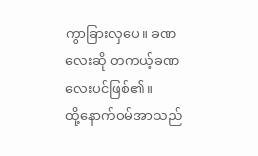ကွာခြားလှပေ။ ခဏလေးဆို တကယ့်ခဏလေးပင်ဖြစ်၏။
ထို့နောက်ဝမ်အာသည်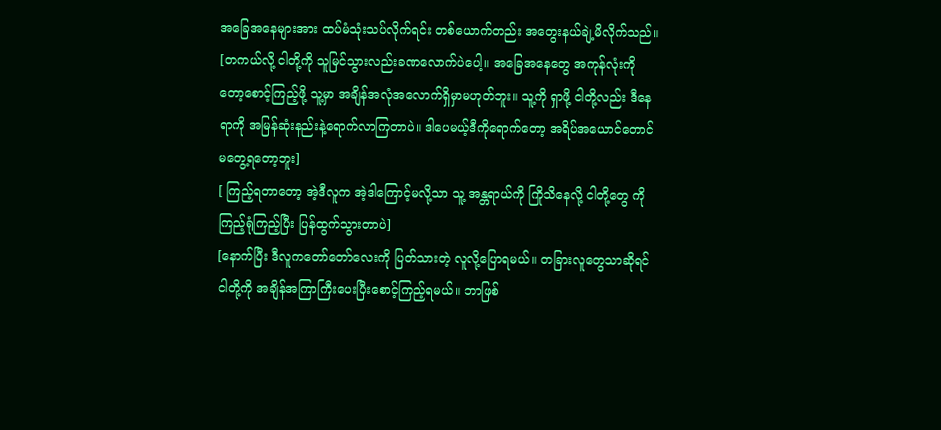အခြေအနေများအား ထပ်မံသုံးသပ်လိုက်ရင်း တစ်ယောက်တည်း အတွေးနယ်ချဲ့မိလိုက်သည်။
[တကယ်လို့ ငါတို့ကို သူမြင်သွားလည်းခဏလောက်ပဲပေါ့။ အခြေအနေတွေ အကုန်လုံးကိုတော့စောင့်ကြည့်ဖို့ သူ့မှာ အချိန်အလုံအလောက်ရှိမှာမဟုတ်ဘူး။ သူ့ကို ရှာဖို့ ငါတို့လည်း ဒီနေရာကို အမြန်ဆုံးနည်းနဲ့ရောက်လာကြတာပဲ။ ဒါပေမယ့်ဒီကိုရောက်တော့ အရိပ်အယောင်တောင်မတွေ့ရတော့ဘူး]
[ ကြည့်ရတာတော့ အဲ့ဒီလူက အဲ့ဒါကြောင့်မလို့သာ သူ့ အန္တရာယ်ကို ကြိုသိနေလို့ ငါတို့တွေ ကို ကြည့်ရုံကြည့်ပြီး ပြန်ထွက်သွားတာပဲ]
[နောက်ပြီး ဒီလူကတော်တော်လေးကို ပြတ်သားတဲ့ လူလို့ပြောရမယ်။ တခြားလူတွေသာဆိုရင်ငါတို့ကို အချိန်အကြာကြီးပေးပြီးစောင့်ကြည့်ရမယ်။ ဘာဖြစ်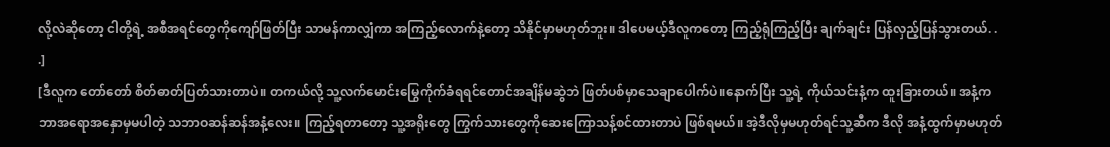လို့လဲဆိုတော့ ငါတို့ရဲ့ အစီအရင်တွေကိုကျော်ဖြတ်ပြီး သာမန်ကာလျှံကာ အကြည့်လောက်နဲ့တော့ သိနိုင်မှာမဟုတ်ဘူး။ ဒါပေမယ့်ဒီလူကတော့ ကြည့်ရုံကြည့်ပြီး ချက်ချင်း ပြန်လှည့်ပြန်သွားတယ်. . .]
[ဒီလူက တော်တော် စိတ်ဓာတ်ပြတ်သားတာပဲ။ တကယ်လို့ သူ့လက်မောင်းမြွေကိုက်ခံရရင်တောင်အချိန်မဆွဲဘဲ ဖြတ်ပစ်မှာသေချာပေါက်ပဲ။နောက်ပြီး သူ့ရဲ့ ကိုယ်သင်းနံ့က ထူးခြားတယ်။ အနံ့က ဘာအရောအနှောမှမပါတဲ့ သဘာဝဆန်ဆန်အနံ့လေး။ ကြည့်ရတာတော့ သူ့အရိုးတွေ ကြွက်သားတွေကိုဆေးကြောသန့်စင်ထားတာပဲ ဖြစ်ရမယ်။ အဲ့ဒီလိုမှမဟုတ်ရင်သူ့ဆီက ဒီလို အနံ့ထွက်မှာမဟုတ်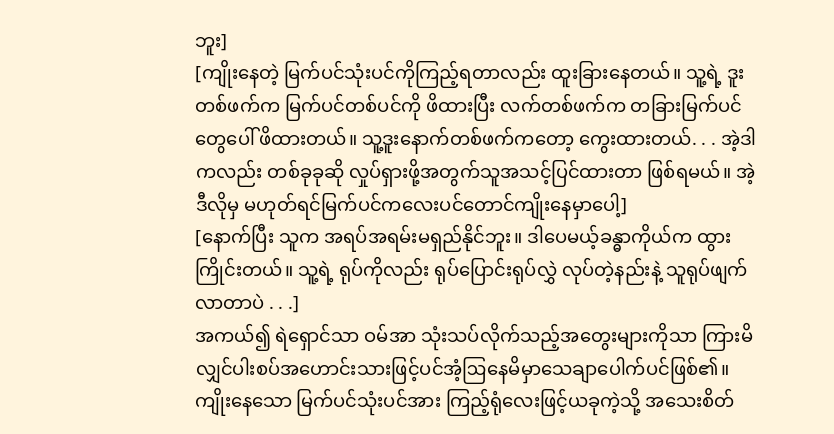ဘူး]
[ကျိုးနေတဲ့ မြက်ပင်သုံးပင်ကိုကြည့်ရတာလည်း ထူးခြားနေတယ်။ သူ့ရဲ့ ဒူးတစ်ဖက်က မြက်ပင်တစ်ပင်ကို ဖိထားပြီး လက်တစ်ဖက်က တခြားမြက်ပင်တွေပေါ် ဖိထားတယ်။ သူ့ဒူးနောက်တစ်ဖက်ကတော့ ကွေးထားတယ်. . . အဲ့ဒါကလည်း တစ်ခုခုဆို လှုပ်ရှားဖို့အတွက်သူအသင့်ပြင်ထားတာ ဖြစ်ရမယ်။ အဲ့ဒီလိုမှ မဟုတ်ရင်မြက်ပင်ကလေးပင်တောင်ကျိုးနေမှာပေါ့]
[နောက်ပြီး သူက အရပ်အရမ်းမရှည်နိုင်ဘူး။ ဒါပေမယ့်ခန္ဓာကိုယ်က ထွားကြိုင်းတယ်။ သူ့ရဲ့ ရုပ်ကိုလည်း ရုပ်ပြောင်းရုပ်လွှဲ လုပ်တဲ့နည်းနဲ့ သူရုပ်ဖျက်လာတာပဲ . . .]
အကယ်၍ ရဲရှောင်သာ ဝမ်အာ သုံးသပ်လိုက်သည့်အတွေးများကိုသာ ကြားမိလျှင်ပါးစပ်အဟောင်းသားဖြင့်ပင်အံ့ဩနေမိမှာသေချာပေါက်ပင်ဖြစ်၏။
ကျိုးနေသော မြက်ပင်သုံးပင်အား ကြည့်ရုံလေးဖြင့်ယခုကဲ့သို့ အသေးစိတ်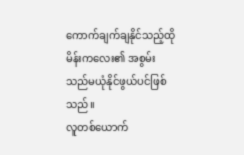ကောက်ချက်ချနိုင်သည့်ထိုမိန်းကလေး၏ အစွမ်းသည်မယုံနိုင်ဖွယ်ပင်ဖြစ်သည်။
လူတစ်ယောက်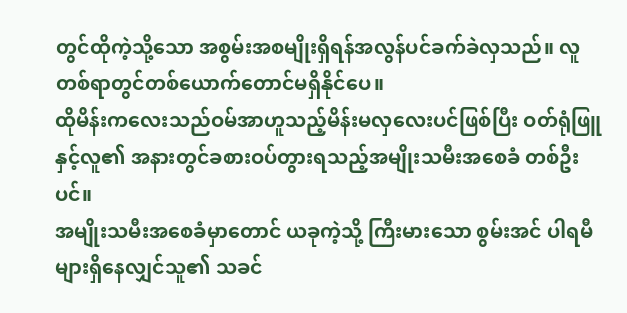တွင်ထိုကဲ့သို့သော အစွမ်းအစမျိုးရှိရန်အလွန်ပင်ခက်ခဲလှသည်။ လူတစ်ရာတွင်တစ်ယောက်တောင်မရှိနိုင်ပေ။
ထိုမိန်းကလေးသည်ဝမ်အာဟူသည့်မိန်းမလှလေးပင်ဖြစ်ပြီး ဝတ်ရုံဖြူနှင့်လူ၏ အနားတွင်ခစားဝပ်တွားရသည့်အမျိုးသမီးအစေခံ တစ်ဦးပင်။
အမျိုးသမီးအစေခံမှာတောင် ယခုကဲ့သို့ ကြီးမားသော စွမ်းအင် ပါရမီများရှိနေလျှင်သူ၏ သခင်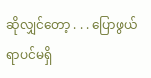ဆိုလျှင်တော့ . . . ပြောဖွယ်ရာပင်မရှိ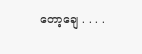တော့ချေ . . . .